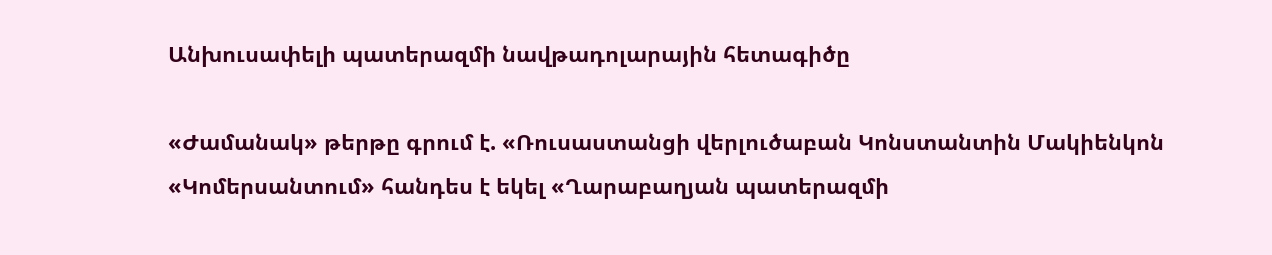Անխուսափելի պատերազմի նավթադոլարային հետագիծը

«Ժամանակ» թերթը գրում է. «Ռուսաստանցի վերլուծաբան Կոնստանտին Մակիենկոն «Կոմերսանտում» հանդես է եկել «Ղարաբաղյան պատերազմի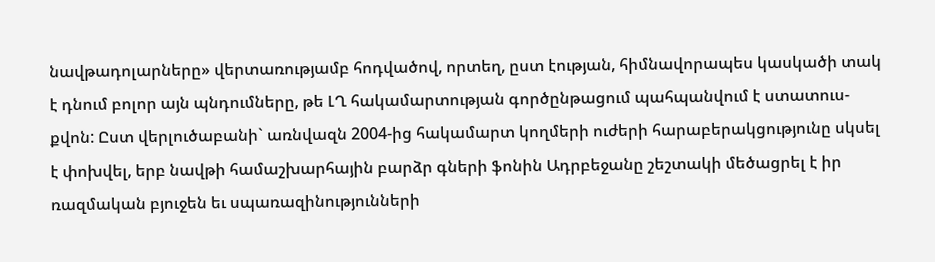նավթադոլարները» վերտառությամբ հոդվածով, որտեղ, ըստ էության, հիմնավորապես կասկածի տակ է դնում բոլոր այն պնդումները, թե ԼՂ հակամարտության գործընթացում պահպանվում է ստատուս-քվոն: Ըստ վերլուծաբանի` առնվազն 2004-ից հակամարտ կողմերի ուժերի հարաբերակցությունը սկսել է փոխվել, երբ նավթի համաշխարհային բարձր գների ֆոնին Ադրբեջանը շեշտակի մեծացրել է իր ռազմական բյուջեն եւ սպառազինությունների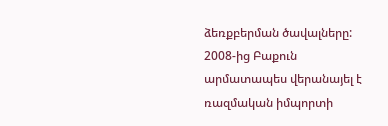ձեռքբերման ծավալները: 2008-ից Բաքուն արմատապես վերանայել է ռազմական իմպորտի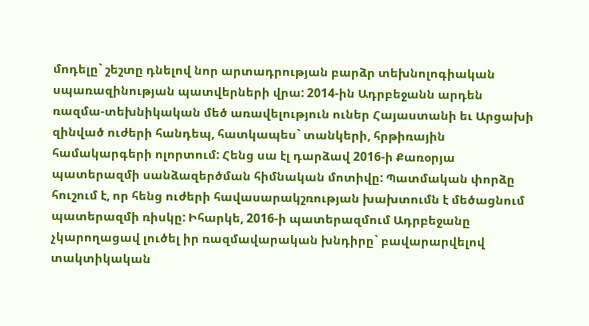մոդելը` շեշտը դնելով նոր արտադրության բարձր տեխնոլոգիական սպառազինության պատվերների վրա: 2014-ին Ադրբեջանն արդեն ռազմա-տեխնիկական մեծ առավելություն ուներ Հայաստանի եւ Արցախի զինված ուժերի հանդեպ, հատկապես` տանկերի, հրթիռային համակարգերի ոլորտում: Հենց սա էլ դարձավ 2016-ի Քառօրյա պատերազմի սանձազերծման հիմնական մոտիվը: Պատմական փորձը հուշում է, որ հենց ուժերի հավասարակշռության խախտումն է մեծացնում պատերազմի ռիսկը: Իհարկե, 2016-ի պատերազմում Ադրբեջանը չկարողացավ լուծել իր ռազմավարական խնդիրը` բավարարվելով տակտիկական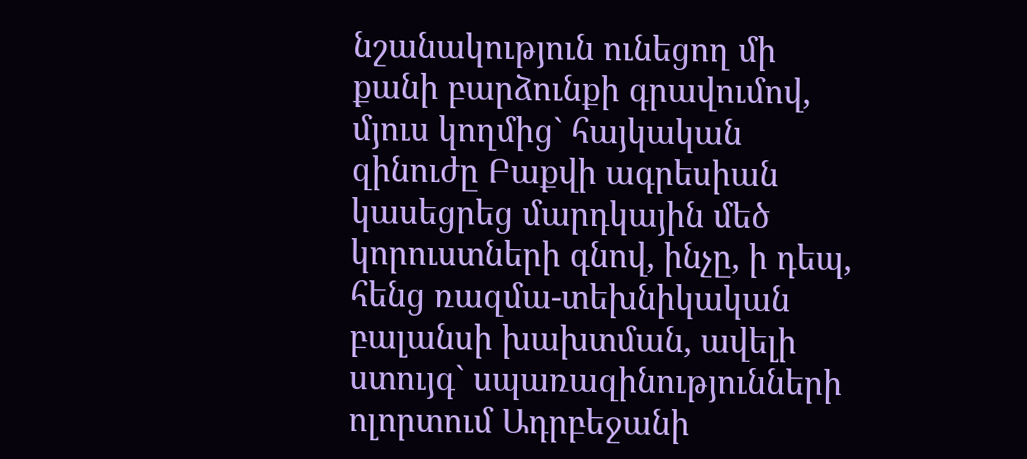նշանակություն ունեցող մի քանի բարձունքի գրավումով, մյուս կողմից` հայկական զինուժը Բաքվի ագրեսիան կասեցրեց մարդկային մեծ կորուստների գնով, ինչը, ի դեպ, հենց ռազմա-տեխնիկական բալանսի խախտման, ավելի ստույգ` սպառազինությունների ոլորտում Ադրբեջանի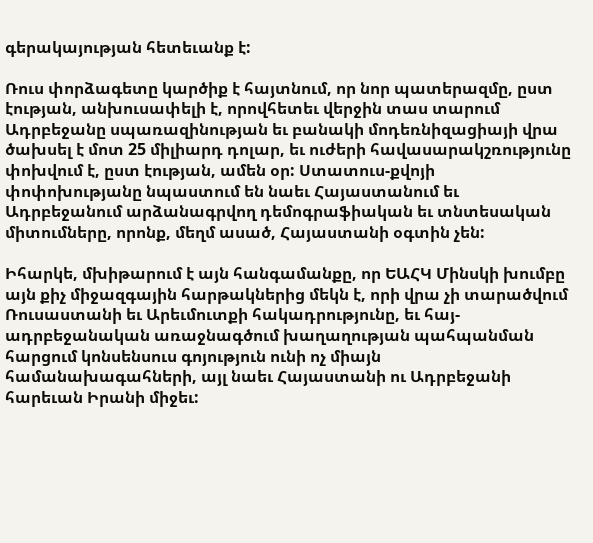գերակայության հետեւանք է:

Ռուս փորձագետը կարծիք է հայտնում, որ նոր պատերազմը, ըստ էության, անխուսափելի է, որովհետեւ վերջին տաս տարում Ադրբեջանը սպառազինության եւ բանակի մոդեռնիզացիայի վրա ծախսել է մոտ 25 միլիարդ դոլար, եւ ուժերի հավասարակշռությունը փոխվում է, ըստ էության, ամեն օր: Ստատուս-քվոյի փոփոխությանը նպաստում են նաեւ Հայաստանում եւ Ադրբեջանում արձանագրվող դեմոգրաֆիական եւ տնտեսական միտումները, որոնք, մեղմ ասած, Հայաստանի օգտին չեն:

Իհարկե, մխիթարում է այն հանգամանքը, որ ԵԱՀԿ Մինսկի խումբը այն քիչ միջազգային հարթակներից մեկն է, որի վրա չի տարածվում Ռուսաստանի եւ Արեւմուտքի հակադրությունը, եւ հայ-ադրբեջանական առաջնագծում խաղաղության պահպանման հարցում կոնսենսուս գոյություն ունի ոչ միայն համանախագահների, այլ նաեւ Հայաստանի ու Ադրբեջանի հարեւան Իրանի միջեւ: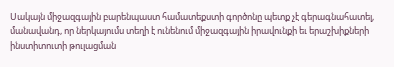Սակայն միջազգային բարենպաստ համատեքստի գործոնը պետք չէ գերագնահատել, մանավանդ, որ ներկայումս տեղի է ունենում միջազգային իրավունքի եւ երաշխիքների ինստիտուտի թուլացման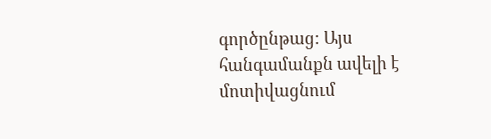գործընթաց: Այս հանգամանքն ավելի է մոտիվացնում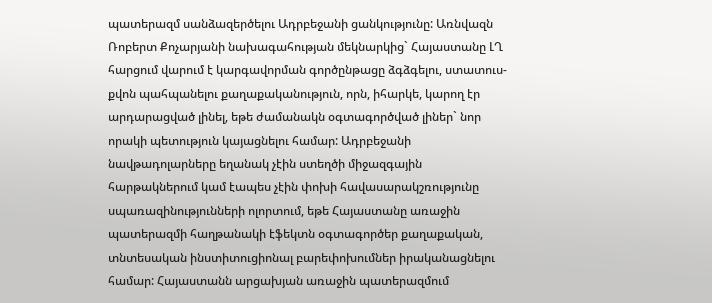պատերազմ սանձազերծելու Ադրբեջանի ցանկությունը: Առնվազն Ռոբերտ Քոչարյանի նախագահության մեկնարկից` Հայաստանը ԼՂ հարցում վարում է կարգավորման գործընթացը ձգձգելու, ստատուս-քվոն պահպանելու քաղաքականություն, որն, իհարկե, կարող էր արդարացված լինել, եթե ժամանակն օգտագործված լիներ` նոր որակի պետություն կայացնելու համար: Ադրբեջանի նավթադոլարները եղանակ չէին ստեղծի միջազգային հարթակներում կամ էապես չէին փոխի հավասարակշռությունը սպառազինությունների ոլորտում, եթե Հայաստանը առաջին պատերազմի հաղթանակի էֆեկտն օգտագործեր քաղաքական, տնտեսական ինստիտուցիոնալ բարեփոխումներ իրականացնելու համար: Հայաստանն արցախյան առաջին պատերազմում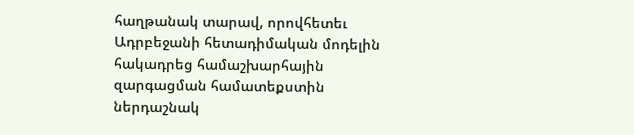հաղթանակ տարավ, որովհետեւ Ադրբեջանի հետադիմական մոդելին հակադրեց համաշխարհային զարգացման համատեքստին ներդաշնակ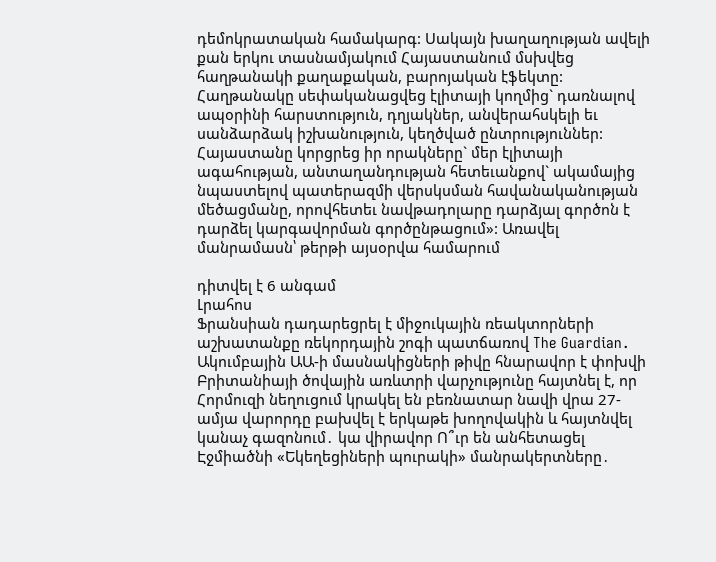դեմոկրատական համակարգ: Սակայն խաղաղության ավելի քան երկու տասնամյակում Հայաստանում մսխվեց հաղթանակի քաղաքական, բարոյական էֆեկտը: Հաղթանակը սեփականացվեց էլիտայի կողմից` դառնալով ապօրինի հարստություն, դղյակներ, անվերահսկելի եւ սանձարձակ իշխանություն, կեղծված ընտրություններ: Հայաստանը կորցրեց իր որակները` մեր էլիտայի ագահության, անտաղանդության հետեւանքով` ակամայից նպաստելով պատերազմի վերսկսման հավանականության մեծացմանը, որովհետեւ նավթադոլարը դարձյալ գործոն է դարձել կարգավորման գործընթացում»: Առավել մանրամասն՝ թերթի այսօրվա համարում

դիտվել է 6 անգամ
Լրահոս
Ֆրանսիան դադարեցրել է միջուկային ռեակտորների աշխատանքը ռեկորդային շոգի պատճառով The Guardian․ Ակումբային ԱԱ-ի մասնակիցների թիվը հնարավոր է փոխվի Բրիտանիայի ծովային առևտրի վարչությունը հայտնել է, որ Հորմուզի նեղուցում կրակել են բեռնատար նավի վրա 27-ամյա վարորդը բախվել է երկաթե խողովակին և հայտնվել կանաչ գազոնում․ կա վիրավոր Ո՞ւր են անհետացել Էջմիածնի «Եկեղեցիների պուրակի» մանրակերտները․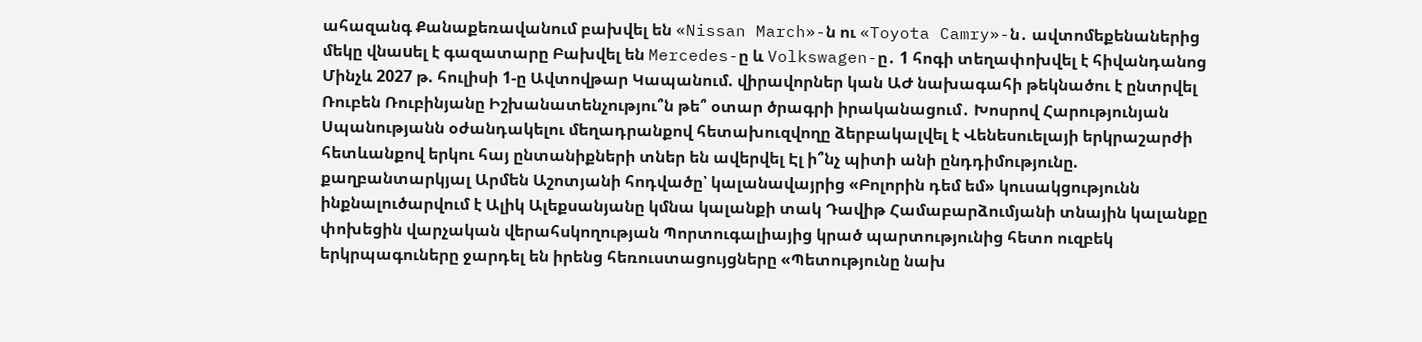ահազանգ Քանաքեռավանում բախվել են «Nissan March»-ն ու «Toyota Camry»-ն․ ավտոմեքենաներից մեկը վնաuել է գազատարը Բախվել են Mercedes-ը և Volkswagen-ը․ 1 հոգի տեղափոխվել է հիվանդանոց Մինչև 2027 թ. հուլիսի 1-ը Ավտովթար Կապանում. վիրավորներ կան ԱԺ նախագահի թեկնածու է ընտրվել Ռուբեն Ռուբինյանը Իշխանատենչությու՞ն թե՞ օտար ծրագրի իրականացում․ Խոսրով Հարությունյան Սպանությանն օժանդակելու մեղադրանքով հետախուզվողը ձերբակալվել է Վենեսուելայի երկրաշարժի հետևանքով երկու հայ ընտանիքների տներ են ավերվել Էլ ի՞նչ պիտի անի ընդդիմությունը. քաղբանտարկյալ Արմեն Աշոտյանի հոդվածը՝ կալանավայրից «Բոլորին դեմ եմ» կուսակցությունն ինքնալուծարվում է Ալիկ Ալեքսանյանը կմնա կալանքի տակ Դավիթ Համաբարձումյանի տնային կալանքը փոխեցին վարչական վերահսկողության Պորտուգալիայից կրած պարտությունից հետո ուզբեկ երկրպագուները ջարդել են իրենց հեռուստացույցները «Պետությունը նախ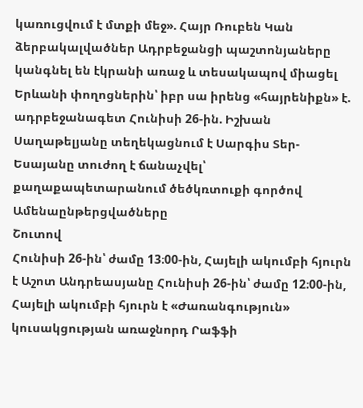կառուցվում է մտքի մեջ». Հայր Ռուբեն Կան ձերբակալվածներ Ադրբեջանցի պաշտոնյաները կանգնել են էկրանի առաջ և տեսակապով միացել Երևանի փողոցներին՝ իբր սա իրենց «հայրենիքն» է. ադրբեջանագետ Հունիսի 26-ին. Իշխան Սաղաթելյանը տեղեկացնում է Սարգիս Տեր-Եսայանը տուժող է ճանաչվել՝ քաղաքապետարանում ծեծկռտուքի գործով
Ամենաընթերցվածները
Շուտով
Հունիսի 26-ին՝ ժամը 13։00-ին, Հայելի ակումբի հյուրն է Աշոտ Անդրեասյանը Հունիսի 26-ին՝ ժամը 12։00-ին, Հայելի ակումբի հյուրն է «Ժառանգություն» կուսակցության առաջնորդ Րաֆֆի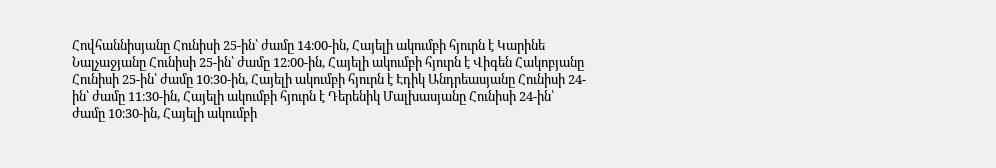Հովհաննիսյանը Հունիսի 25-ին՝ ժամը 14։00-ին, Հայելի ակումբի հյուրն է Կարինե Նալչաջյանը Հունիսի 25-ին՝ ժամը 12։00-ին, Հայելի ակումբի հյուրն է Վիգեն Հակոբյանը Հունիսի 25-ին՝ ժամը 10։30-ին, Հայելի ակումբի հյուրն է Էդիկ Անդրեասյանը Հունիսի 24-ին՝ ժամը 11։30-ին, Հայելի ակումբի հյուրն է Դերենիկ Մալխասյանը Հունիսի 24-ին՝ ժամը 10։30-ին, Հայելի ակումբի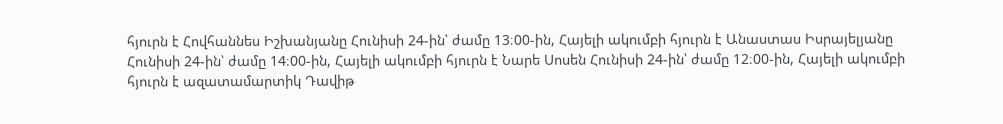հյուրն է Հովհաննես Իշխանյանը Հունիսի 24-ին՝ ժամը 13։00-ին, Հայելի ակումբի հյուրն է Անաստաս Իսրայելյանը Հունիսի 24-ին՝ ժամը 14։00-ին, Հայելի ակումբի հյուրն է Նարե Սոսեն Հունիսի 24-ին՝ ժամը 12։00-ին, Հայելի ակումբի հյուրն է ազատամարտիկ Դավիթ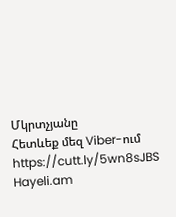Մկրտչյանը
Հետևեք մեզ Viber-ում https://cutt.ly/5wn8sJBS
Hayeli.am